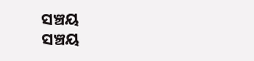ସଞ୍ଚୟ
ସଞ୍ଚୟ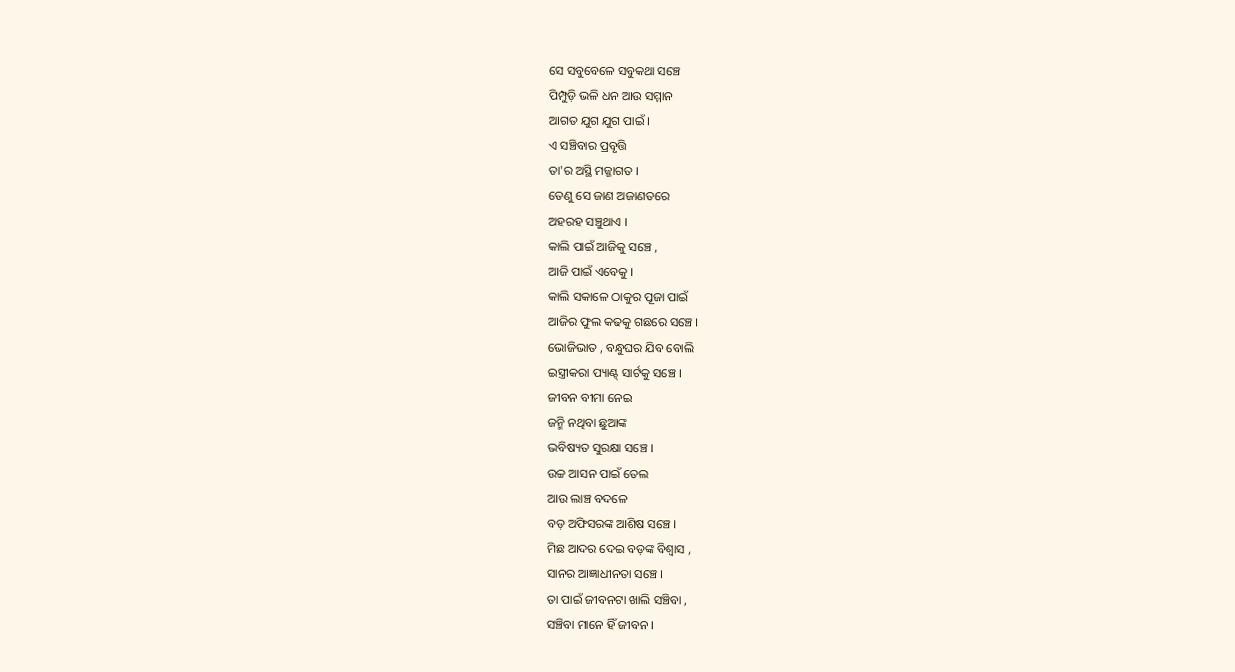ସେ ସବୁବେଳେ ସବୁକଥା ସଞ୍ଚେ
ପିମ୍ପୁଡ଼ି ଭଳି ଧନ ଆଉ ସମ୍ମାନ
ଆଗତ ଯୁଗ ଯୁଗ ପାଇଁ ।
ଏ ସଞ୍ଚିବାର ପ୍ରବୃତ୍ତି
ତା'ର ଅସ୍ଥି ମଜ୍ଜାଗତ ।
ତେଣୁ ସେ ଜାଣ ଅଜାଣତରେ
ଅହରହ ସଞ୍ଚୁଥାଏ ।
କାଲି ପାଇଁ ଆଜିକୁ ସଞ୍ଚେ ,
ଆଜି ପାଇଁ ଏବେକୁ ।
କାଲି ସକାଳେ ଠାକୁର ପୂଜା ପାଇଁ
ଆଜିର ଫୁଲ କଢକୁ ଗଛରେ ସଞ୍ଚେ ।
ଭୋଜିଭାତ , ବନ୍ଧୁଘର ଯିବ ବୋଲି
ଇସ୍ତ୍ରୀକରା ପ୍ୟାଣ୍ଟ୍ ସାର୍ଟକୁ ସଞ୍ଚେ ।
ଜୀବନ ବୀମା ନେଇ
ଜନ୍ମି ନଥିବା ଛୁଆଙ୍କ
ଭବିଷ୍ୟତ ସୁରକ୍ଷା ସଞ୍ଚେ ।
ଉଚ୍ଚ ଆସନ ପାଇଁ ତେଲ
ଆଉ ଲାଞ୍ଚ ବଦଳେ
ବଡ଼ ଅଫିସରଙ୍କ ଆଶିଷ ସଞ୍ଚେ ।
ମିଛ ଆଦର ଦେଇ ବଡ଼ଙ୍କ ବିଶ୍ୱାସ ,
ସାନର ଆଜ୍ଞାଧୀନତା ସଞ୍ଚେ ।
ତା ପାଇଁ ଜୀବନଟା ଖାଲି ସଞ୍ଚିବା ,
ସଞ୍ଚିବା ମାନେ ହିଁ ଜୀବନ ।